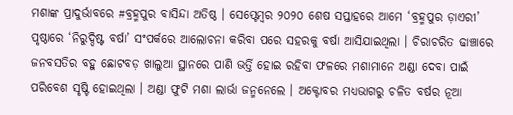ମଶାଙ୍କ ପ୍ରାଦୁର୍ଭାବରେ #ବ୍ରହ୍ମପୁର ବାସିନ୍ଦା ଅତିଷ୍ଠ । ସେପ୍ଟେମ୍ୱର ୨୦୨୦ ଶେଷ ସପ୍ତାହରେ ଆମେ ‘ବ୍ରହ୍ମପୁର ଡ଼ାଏରୀ’ ପୃଷ୍ଠାରେ ‘ନିରୁଦ୍ଦିଷ୍ଟ ବର୍ଷା’ ସଂପର୍କରେ ଆଲୋଚନା କରିବା ପରେ ସହରକୁ ବର୍ଷା ଆସିଯାଇଥିଲା । ଚିରାଚରିତ ଢାଞ୍ଚାରେ ଜନବସତିର ବହୁ ଛୋଟବଡ଼ ଖାଲୁଆ ସ୍ଥାନରେ ପାଣି ଭର୍ତ୍ତି ହୋଇ ରହିବା ଫଳରେ ମଶାମାନେ ଅଣ୍ଡା ଦେବା ପାଇଁ ପରିବେଶ ସୃଷ୍ଟି ହୋଇଥିଲା । ଅଣ୍ଡା ଫୁଟି ମଶା ଲାର୍ଭା ଜନ୍ମନେଲେ । ଅକ୍ଟୋବର ମଧ୍ୟଭାଗରୁ ଚଳିତ ବର୍ଷର ନୂଆ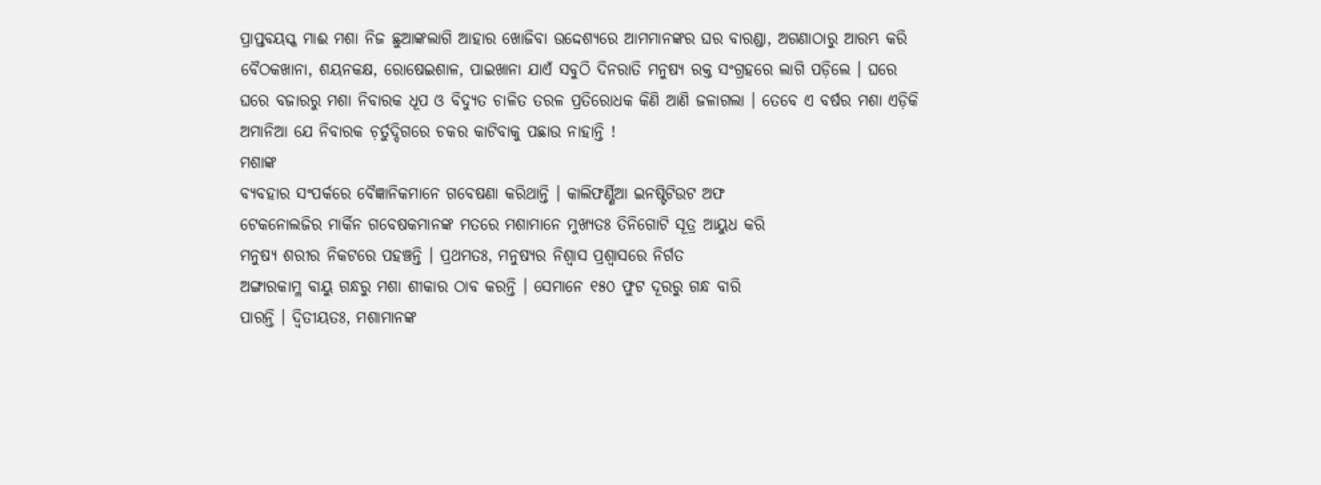ପ୍ରାପ୍ତବୟସ୍କ ମାଈ ମଶା ନିଜ ଛୁଆଙ୍କଲାଗି ଆହାର ଖୋଜିବା ଉଦ୍ଦେଶ୍ୟରେ ଆମମାନଙ୍କର ଘର ବାରଣ୍ଡା, ଅଗଣାଠାରୁ ଆରମ୍ଭ କରି ବୈଠକଖାନା, ଶୟନକକ୍ଷ, ରୋଷେଇଶାଳ, ପାଇଖାନା ଯାଏଁ ସବୁଠି ଦିନରାତି ମନୁଷ୍ୟ ରକ୍ତ ସଂଗ୍ରହରେ ଲାଗି ପଡ଼ିଲେ । ଘରେ ଘରେ ବଜାରରୁ ମଶା ନିବାରକ ଧୂପ ଓ ବିଦ୍ୟୁତ ଚାଳିତ ତରଳ ପ୍ରତିରୋଧକ କିଣି ଆଣି ଜଳାଗଲା । ତେବେ ଏ ବର୍ଷର ମଶା ଏଡ଼ିକି ଅମାନିଆ ଯେ ନିବାରକ ଚ଼ର୍ତୁଦ୍ଦିଗରେ ଚକର କାଟିବାକୁ ପଛାଉ ନାହାନ୍ତି !
ମଶାଙ୍କ
ବ୍ୟବହାର ସଂପର୍କରେ ବୈଜ୍ଞାନିକମାନେ ଗବେଷଣା କରିଥାନ୍ତି । କାଲିଫର୍ଣ୍ଣିଆ ଇନଷ୍ଟିଟିଉଟ ଅଫ
ଟେକନୋଲଜିର ମାର୍କିନ ଗବେଷକମାନଙ୍କ ମତରେ ମଶାମାନେ ମୁଖ୍ୟତଃ ତିନିଗୋଟି ସୂତ୍ର ଆୟୁଧ କରି
ମନୁଷ୍ୟ ଶରୀର ନିକଟରେ ପହଞ୍ଚନ୍ତି । ପ୍ରଥମତଃ, ମନୁଷ୍ୟର ନିଶ୍ୱାସ ପ୍ରଶ୍ୱାସରେ ନିର୍ଗତ
ଅଙ୍ଗାରକାମ୍ଳ ବାୟୁ ଗନ୍ଧରୁ ମଶା ଶୀକାର ଠାବ କରନ୍ତି । ସେମାନେ ୧୫୦ ଫୁଟ ଦୂରରୁ ଗନ୍ଧ ବାରି
ପାରନ୍ତି । ଦ୍ୱିତୀୟତଃ, ମଶାମାନଙ୍କ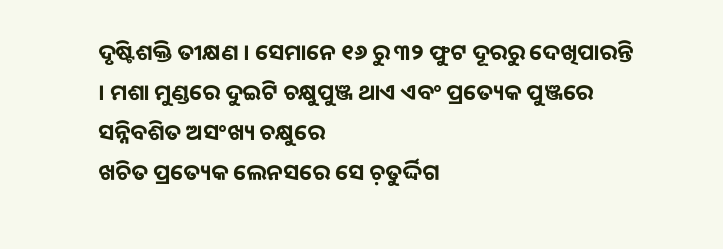ଦୃଷ୍ଟିଶକ୍ତି ତୀକ୍ଷଣ । ସେମାନେ ୧୬ ରୁ ୩୨ ଫୁଟ ଦୂରରୁ ଦେଖିପାରନ୍ତି
। ମଶା ମୁଣ୍ଡରେ ଦୁଇଟି ଚକ୍ଷୁପୁଞ୍ଜ ଥାଏ ଏବଂ ପ୍ରତ୍ୟେକ ପୁଞ୍ଜରେ ସନ୍ନିବଶିତ ଅସଂଖ୍ୟ ଚକ୍ଷୁରେ
ଖଚିତ ପ୍ରତ୍ୟେକ ଲେନସରେ ସେ ଚ଼ତୁର୍ଦ୍ଦିଗ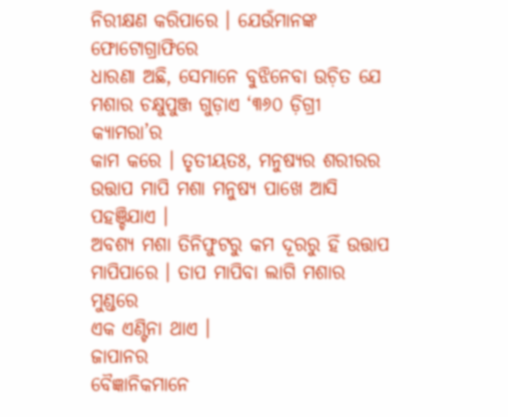ନିରୀକ୍ଷଣ କରିପାରେ । ଯେଉଁମାନଙ୍କ ଫୋଟୋଗ୍ରାଫିରେ
ଧାରଣା ଅଛି, ସେମାନେ ବୁଝିନେବା ଉଚ଼ିତ ଯେ ମଶାର ଚକ୍ଷୁପୁଞ୍ଜ ଗୁଡ଼ାଏ ‘୩୬୦ ଡ଼ିଗ୍ରୀ କ୍ୟାମରା’ର
କାମ କରେ । ତୃତୀୟତଃ, ମନୁଷ୍ୟର ଶରୀରର ଉତ୍ତାପ ମାପି ମଶା ମନୁଷ୍ୟ ପାଖେ ଆସି ପହଞ୍ଚିଯାଏ ।
ଅବଶ୍ୟ ମଶା ତିନିଫୁଟରୁ କମ ଦୂରରୁ ହିଁ ଉତ୍ତାପ ମାପିପାରେ । ତାପ ମାପିବା ଲାଗି ମଶାର ମୁଣ୍ଡରେ
ଏକ ଏଣ୍ଟିନା ଥାଏ ।
ଜାପାନର
ବୈଜ୍ଞାନିକମାନେ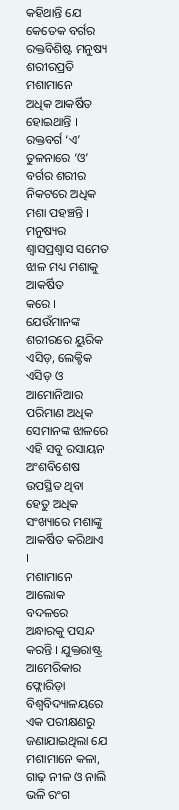କହିଥାନ୍ତି ଯେ କେତେକ ବର୍ଗର ରକ୍ତବିଶିଷ୍ଟ ମନୁଷ୍ୟ ଶରୀରପ୍ରତି ମଶାମାନେ
ଅଧିକ ଆକର୍ଷିତ ହୋଇଥାନ୍ତି । ରକ୍ତବର୍ଗ ‘ଏ’ ତୁଳନାରେ ‘ଓ’ ବର୍ଗର ଶରୀର
ନିକଟରେ ଅଧିକ ମଶା ପହଞ୍ଚନ୍ତି । ମନୁଷ୍ୟର ଶ୍ୱାସପ୍ରଶ୍ୱାସ ସମେତ ଝାଳ ମଧ୍ୟ ମଶାକୁ ଆକର୍ଷିତ
କରେ । ଯେଉଁମାନଙ୍କ ଶରୀରରେ ୟୁରିକ ଏସିଡ଼, ଲେକ୍ଟିକ ଏସିଡ଼ ଓ ଆମୋନିଆର ପରିମାଣ ଅଧିକ
ସେମାନଙ୍କ ଝାଳରେ ଏହି ସବୁ ରସାୟନ ଅଂଶବିଶେଷ ଉପସ୍ଥିତ ଥିବା ହେତୁ ଅଧିକ ସଂଖ୍ୟାରେ ମଶାଙ୍କୁ
ଆକର୍ଷିତ କରିଥାଏ ।
ମଶାମାନେ
ଆଲୋକ ବଦଳରେ ଅନ୍ଧାରକୁ ପସନ୍ଦ କରନ୍ତି । ଯୁକ୍ତରାଷ୍ଟ୍ର ଆମେରିକାର ଫ୍ଲୋରିଡ଼ା
ବିଶ୍ୱବିଦ୍ୟାଳୟରେ ଏକ ପରୀକ୍ଷଣରୁ ଜଣାଯାଇଥିଲା ଯେ ମଶାମାନେ କଳା, ଗାଢ଼ ନୀଳ ଓ ନାଲି ଭଳି ରଂଗ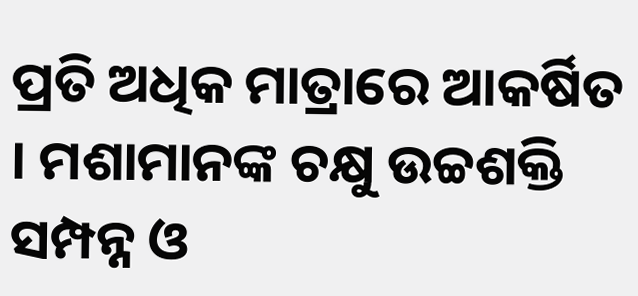ପ୍ରତି ଅଧିକ ମାତ୍ରାରେ ଆକର୍ଷିତ । ମଶାମାନଙ୍କ ଚକ୍ଷୁ ଉଚ୍ଚଶକ୍ତି ସମ୍ପନ୍ନ ଓ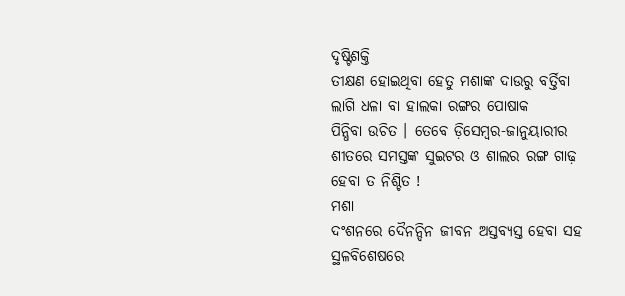ଦୃଷ୍ଟିଶକ୍ତି
ତୀକ୍ଷଣ ହୋଇଥିବା ହେତୁ ମଶାଙ୍କ ଦାଉରୁ ବର୍ତ୍ତିବା ଲାଗି ଧଳା ବା ହାଲକା ରଙ୍ଗର ପୋଷାକ
ପିନ୍ଧିବା ଉଚିତ । ତେବେ ଡ଼ିସେମ୍ୱର-ଜାନୁୟାରୀର
ଶୀତରେ ସମସ୍ତଙ୍କ ସୁଇଟର ଓ ଶାଲର ରଙ୍ଗ ଗାଢ଼ ହେବା ତ ନିଶ୍ଚିତ !
ମଶା
ଦଂଶନରେ ଦୈନନ୍ଦିନ ଜୀବନ ଅସ୍ତବ୍ୟସ୍ତ ହେବା ସହ ସ୍ଥଳବିଶେଷରେ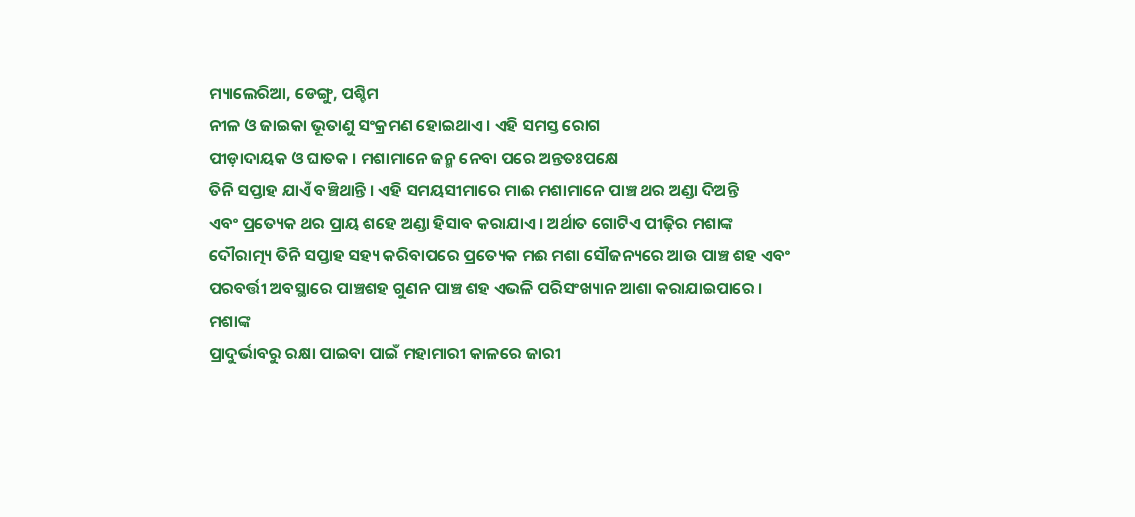ମ୍ୟାଲେରିଆ, ଡେଙ୍ଗୁ, ପଶ୍ଚିମ
ନୀଳ ଓ ଜାଇକା ଭୂତାଣୁ ସଂକ୍ରମଣ ହୋଇଥାଏ । ଏହି ସମସ୍ତ ରୋଗ
ପୀଡ଼ାଦାୟକ ଓ ଘାତକ । ମଶାମାନେ ଜନ୍ମ ନେବା ପରେ ଅନ୍ତତଃପକ୍ଷେ
ତିନି ସପ୍ତାହ ଯାଏଁ ବଞ୍ଚିଥାନ୍ତି । ଏହି ସମୟସୀମାରେ ମାଈ ମଶାମାନେ ପାଞ୍ଚ ଥର ଅଣ୍ଡା ଦିଅନ୍ତି
ଏବଂ ପ୍ରତ୍ୟେକ ଥର ପ୍ରାୟ ଶହେ ଅଣ୍ଡା ହିସାବ କରାଯାଏ । ଅର୍ଥାତ ଗୋଟିଏ ପୀଢ଼ିର ମଶାଙ୍କ
ଦୌରାତ୍ମ୍ୟ ତିନି ସପ୍ତାହ ସହ୍ୟ କରିବାପରେ ପ୍ରତ୍ୟେକ ମଈ ମଶା ସୌଜନ୍ୟରେ ଆଉ ପାଞ୍ଚ ଶହ ଏବଂ
ପରବର୍ତ୍ତୀ ଅବସ୍ଥାରେ ପାଞ୍ଚଶହ ଗୁଣନ ପାଞ୍ଚ ଶହ ଏଭଳି ପରିସଂଖ୍ୟାନ ଆଶା କରାଯାଇପାରେ ।
ମଶାଙ୍କ
ପ୍ରାଦୁର୍ଭାବରୁ ରକ୍ଷା ପାଇବା ପାଇଁ ମହାମାରୀ କାଳରେ ଜାରୀ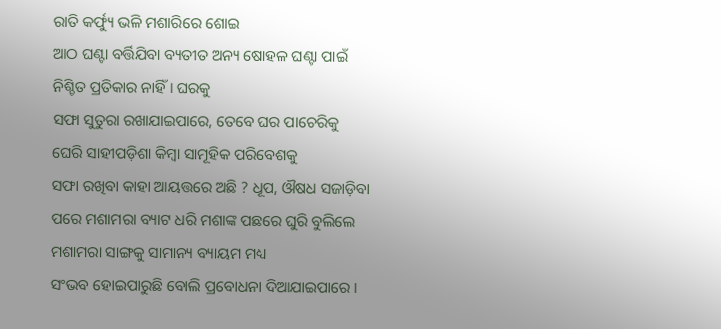ରାତି କର୍ଫ୍ୟୁ ଭଳି ମଶାରିରେ ଶୋଇ
ଆଠ ଘଣ୍ଟା ବର୍ତ୍ତିଯିବା ବ୍ୟତୀତ ଅନ୍ୟ ଷୋହଳ ଘଣ୍ଟା ପାଇଁ ନିଶ୍ଚିତ ପ୍ରତିକାର ନାହିଁ । ଘରକୁ
ସଫା ସୁତୁରା ରଖାଯାଇପାରେ, ତେବେ ଘର ପାଚେରିକୁ ଘେରି ସାହୀପଡ଼ିଶା କିମ୍ୱା ସାମୂହିକ ପରିବେଶକୁ
ସଫା ରଖିବା କାହା ଆୟତ୍ତରେ ଅଛି ? ଧୂପ, ଔଷଧ ସଜାଡ଼ିବା
ପରେ ମଶାମରା ବ୍ୟାଟ ଧରି ମଶାଙ୍କ ପଛରେ ଘୁରି ବୁଲିଲେ ମଶାମରା ସାଙ୍ଗକୁ ସାମାନ୍ୟ ବ୍ୟାୟମ ମଧ୍ୟ
ସଂଭବ ହୋଇପାରୁଛି ବୋଲି ପ୍ରବୋଧନା ଦିଆଯାଇପାରେ ।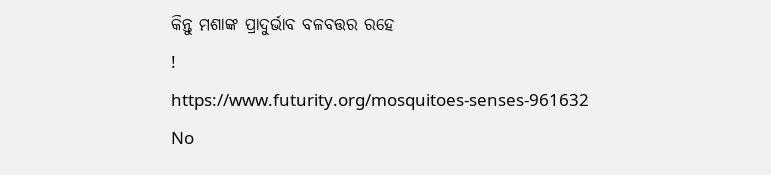କିନ୍ତୁ ମଶାଙ୍କ ପ୍ରାଦୁର୍ଭାବ ବଳବତ୍ତର ରହେ
!
https://www.futurity.org/mosquitoes-senses-961632
No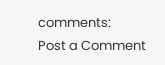comments:
Post a Comment